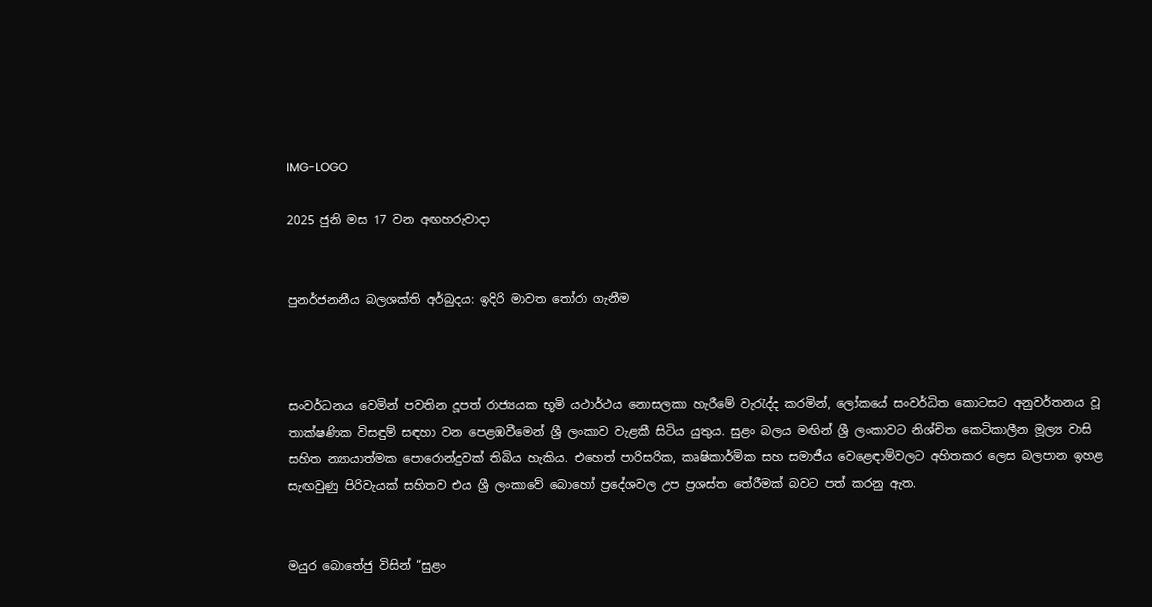IMG-LOGO

2025 ජුනි මස 17 වන අඟහරුවාදා


පුනර්ජනනීය බලශක්ති අර්බුදය: ඉදිරි මාවත තෝරා ගැනීම



සංවර්ධනය වෙමින් පවතින දූපත් රාජ්‍යයක භූමි යථාර්ථය නොසලකා හැරීමේ වැරැද්ද කරමින්, ලෝකයේ සංවර්ධිත කොටසට අනුවර්තනය වූ තාක්ෂණික විසඳුම් සඳහා වන පෙළඹවීමෙන් ශ්‍රී ලංකාව වැළකී සිටිය යුතුය. සුළං බලය මඟින් ශ්‍රී ලංකාවට නිශ්චිත කෙටිකාලීන මූල්‍ය වාසි සහිත න්‍යායාත්මක පොරොන්දුවක් තිබිය හැකිය. එහෙත් පාරිසරික, කෘෂිකාර්මික සහ සමාජීය වෙළෙඳාම්වලට අහිතකර ලෙස බලපාන ඉහළ සැඟවුණු පිරිවැයක් සහිතව එය ශ්‍රී ලංකාවේ බොහෝ ප්‍රදේශවල උප ප්‍රශස්ත තේරීමක් බවට පත් කරනු ඇත.


මයුර බොතේජු විසින් “සුළං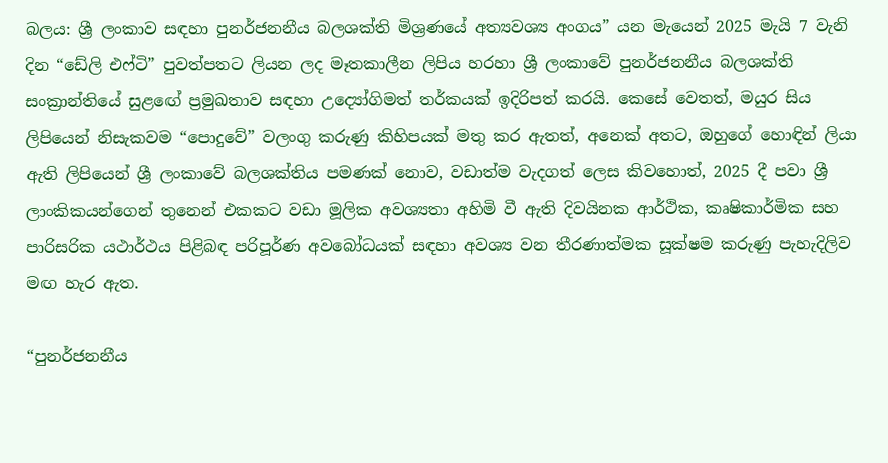බලය: ශ්‍රී ලංකාව සඳහා පුනර්ජනනීය බලශක්ති මිශ්‍රණයේ අත්‍යවශ්‍ය අංගය” යන මැයෙන් 2025 මැයි 7 වැනි දින “ඩේලි එෆ්ටි” පුවත්පතට ලියන ලද මෑතකාලීන ලිපිය හරහා ශ්‍රී ලංකාවේ පුනර්ජනනීය බලශක්ති සංක්‍රාන්තියේ සුළඟේ ප්‍රමුඛතාව සඳහා උද්‍යෝගිමත් තර්කයක් ඉදිරිපත් කරයි. කෙසේ වෙතත්, මයුර සිය ලිපියෙන් නිසැකවම “පොදුවේ” වලංගු කරුණු කිහිපයක් මතු කර ඇතත්, අනෙක් අතට, ඔහුගේ හොඳින් ලියා ඇති ලිපියෙන් ශ්‍රී ලංකාවේ බලශක්තිය පමණක් නොව, වඩාත්ම වැදගත් ලෙස කිවහොත්, 2025 දී පවා ශ්‍රී ලාංකිකයන්ගෙන් තුනෙන් එකකට වඩා මූලික අවශ්‍යතා අහිමි වී ඇති දිවයිනක ආර්ථික, කෘෂිකාර්මික සහ පාරිසරික යථාර්ථය පිළිබඳ පරිපූර්ණ අවබෝධයක් සඳහා අවශ්‍ය වන තීරණාත්මක සූක්ෂම කරුණු පැහැදිලිව මඟ හැර ඇත.

“පුනර්ජනනීය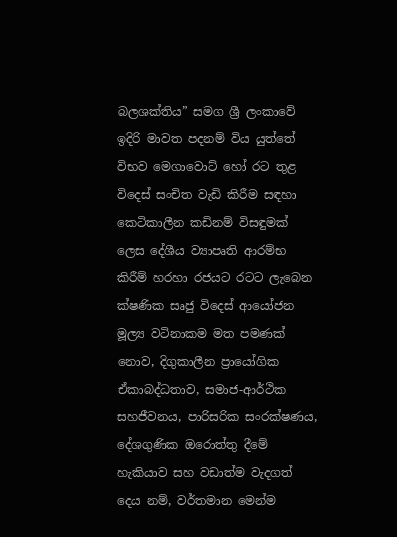බලශක්තිය” සමග ශ්‍රී ලංකාවේ ඉදිරි මාවත පදනම් විය යුත්තේ විභව මෙගාවොට් හෝ රට තුළ විදෙස් සංචිත වැඩි කිරීම සඳහා කෙටිකාලීන කඩිනම් විසඳුමක් ලෙස දේශීය ව්‍යාපෘති ආරම්භ කිරීම් හරහා රජයට රටට ලැබෙන ක්ෂණික සෘජු විදෙස් ආයෝජන මූල්‍ය වටිනාකම මත පමණක් නොව, දිගුකාලීන ප්‍රායෝගික ඒකාබද්ධතාව, සමාජ-ආර්ථික සහජීවනය, පාරිසරික සංරක්ෂණය, දේශගුණික ඔරොත්තු දීමේ හැකියාව සහ වඩාත්ම වැදගත් දෙය නම්, වර්තමාන මෙන්ම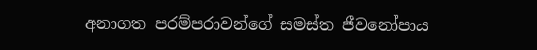අනාගත පරම්පරාවන්ගේ සමස්ත ජීවනෝපාය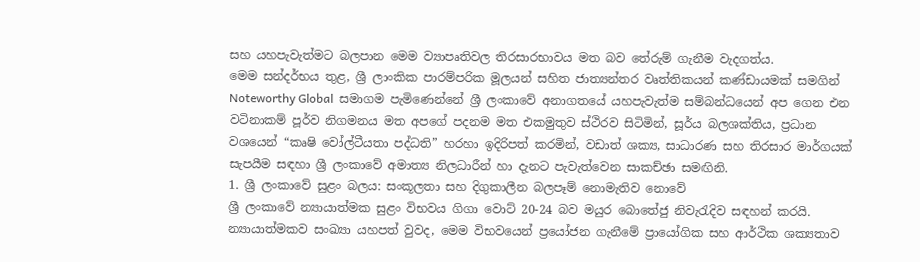සහ යහපැවැත්මට බලපාන මෙම ව්‍යාපෘතිවල තිරසාරභාවය මත බව තේරුම් ගැනීම වැදගත්ය.
මෙම සන්දර්භය තුළ, ශ්‍රී ලාංකික පාරම්පරික මූලයන් සහිත ජාත්‍යන්තර වෘත්තිකයන් කණ්ඩායමක් සමගින්  Noteworthy Global  සමාගම පැමිණෙන්නේ ශ්‍රී ලංකාවේ අනාගතයේ යහපැවැත්ම සම්බන්ධයෙන් අප ගෙන එන වටිනාකම් පූර්ව නිගමනය මත අපගේ පදනම මත එකමුතුව ස්ථිරව සිටිමින්, සූර්ය බලශක්තිය, ප්‍රධාන වශයෙන් “කෘෂි වෝල්ටීයතා පද්ධති” හරහා ඉදිරිපත් කරමින්, වඩාත් ශක්‍ය, සාධාරණ සහ තිරසාර මාර්ගයක් සැපයීම සඳහා ශ්‍රී ලංකාවේ අමාත්‍ය නිලධාරීන් හා දැනට පැවැත්වෙන සාකච්ඡා සමඟිනි.
1. ශ්‍රී ලංකාවේ සුළං බලය: සංකූලතා සහ දිගුකාලීන බලපෑම් නොමැතිව නොවේ
ශ්‍රී ලංකාවේ න්‍යායාත්මක සුළං විභවය ගිගා වොට් 20-24 බව මයුර බොතේජු නිවැරැදිව සඳහන් කරයි. න්‍යායාත්මකව සංඛ්‍යා යහපත් වුවද, මෙම විභවයෙන් ප්‍රයෝජන ගැනීමේ ප්‍රායෝගික සහ ආර්ථික ශක්‍යතාව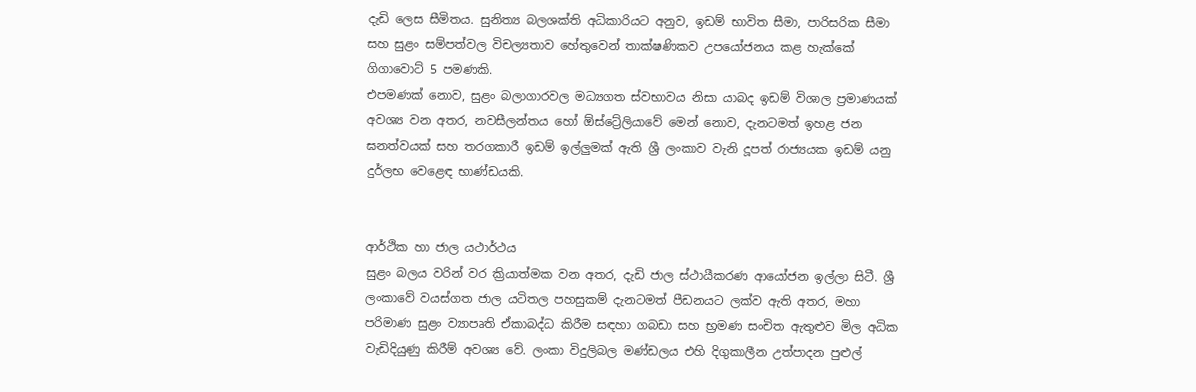දැඩි ලෙස සීමිතය. සුනිත්‍ය බලශක්ති අධිකාරියට අනුව, ඉඩම් භාවිත සීමා, පාරිසරික සීමා සහ සුළං සම්පත්වල විචල්‍යතාව හේතුවෙන් තාක්ෂණිකව උපයෝජනය කළ හැක්කේ ගිගාවොට් 5 පමණකි.
එපමණක් නොව, සුළං බලාගාරවල මධ්‍යගත ස්වභාවය නිසා යාබද ඉඩම් විශාල ප්‍රමාණයක් අවශ්‍ය වන අතර, නවසීලන්තය හෝ ඕස්ට්‍රේලියාවේ මෙන් නොව, දැනටමත් ඉහළ ජන ඝනත්වයක් සහ තරගකාරී ඉඩම් ඉල්ලුමක් ඇති ශ්‍රී ලංකාව වැනි දූපත් රාජ්‍යයක ඉඩම් යනු දුර්ලභ වෙළෙඳ භාණ්ඩයකි.


ආර්ථික හා ජාල යථාර්ථය
සුළං බලය වරින් වර ක්‍රියාත්මක වන අතර, දැඩි ජාල ස්ථායීකරණ ආයෝජන ඉල්ලා සිටී. ශ්‍රී ලංකාවේ වයස්ගත ජාල යටිතල පහසුකම් දැනටමත් පීඩනයට ලක්ව ඇති අතර, මහා පරිමාණ සුළං ව්‍යාපෘති ඒකාබද්ධ කිරීම සඳහා ගබඩා සහ භ්‍රමණ සංචිත ඇතුළුව මිල අධික වැඩිදියුණු කිරීම් අවශ්‍ය වේ. ලංකා විදුලිබල මණ්ඩලය එහි දිගුකාලීන උත්පාදන පුළුල්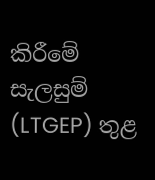කිරීමේ සැලසුම් (LTGEP) තුළ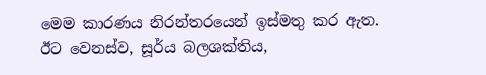මෙම කාරණය නිරන්තරයෙන් ඉස්මතු කර ඇත.
ඊට වෙනස්ව, සූර්ය බලශක්තිය,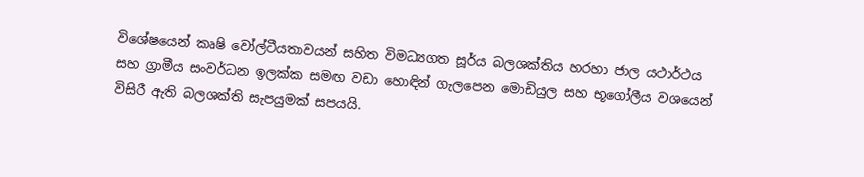විශේෂයෙන් කෘෂි වෝල්ටීයතාවයන් සහිත විමධ්‍යගත සූර්ය බලශක්තිය හරහා ජාල යථාර්ථය සහ ග්‍රාමීය සංවර්ධන ඉලක්ක සමඟ වඩා හොඳින් ගැලපෙන මොඩියුල සහ භූගෝලීය වශයෙන් විසිරී ඇති බලශක්ති සැපයුමක් සපයයි.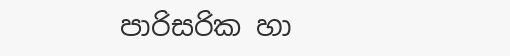පාරිසරික හා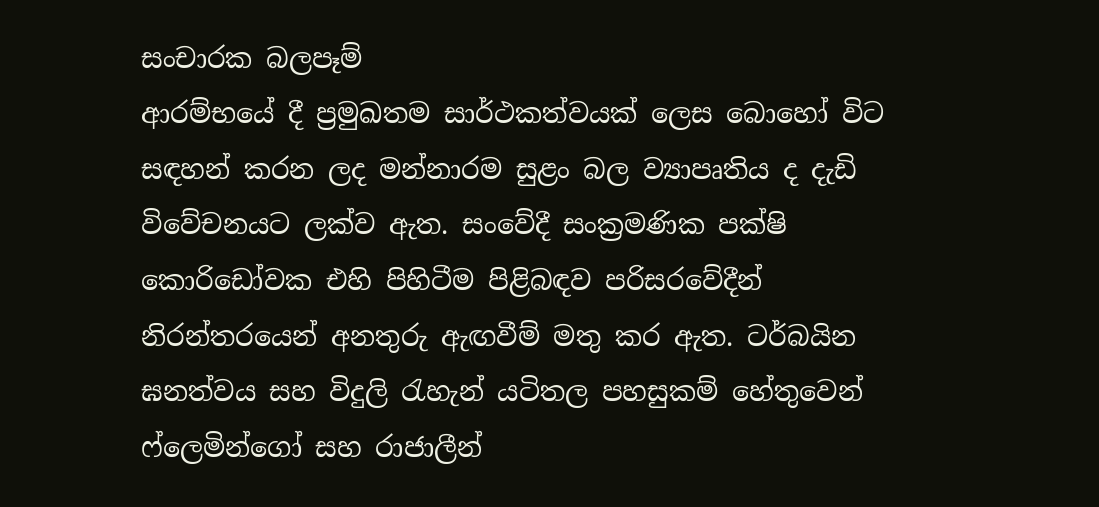සංචාරක බලපෑම්
ආරම්භයේ දී ප්‍රමුඛතම සාර්ථකත්වයක් ලෙස බොහෝ විට සඳහන් කරන ලද මන්නාරම සුළං බල ව්‍යාපෘතිය ද දැඩි විවේචනයට ලක්ව ඇත. සංවේදී සංක්‍රමණික පක්ෂි කොරිඩෝවක එහි පිහිටීම පිළිබඳව පරිසරවේදීන් නිරන්තරයෙන් අනතුරු ඇඟවීම් මතු කර ඇත. ටර්බයින ඝනත්වය සහ විදුලි රැහැන් යටිතල පහසුකම් හේතුවෙන් ෆ්ලෙමින්ගෝ සහ රාජාලීන්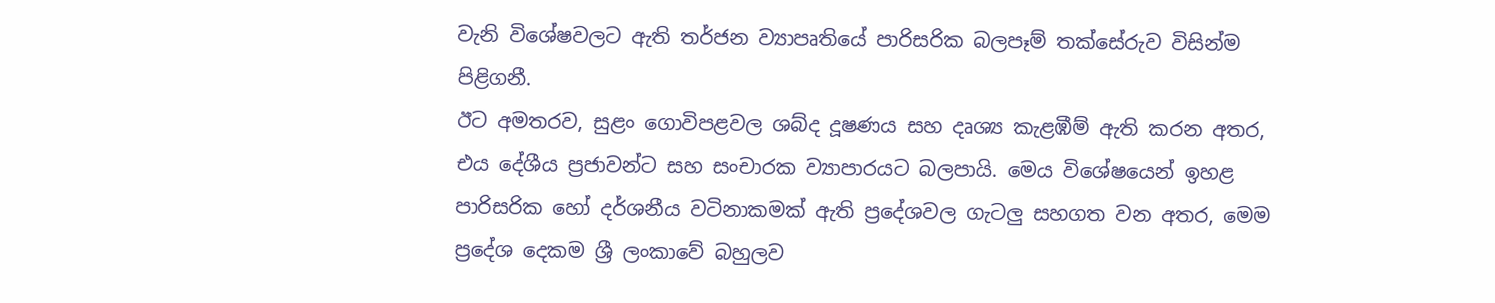වැනි විශේෂවලට ඇති තර්ජන ව්‍යාපෘතියේ පාරිසරික බලපෑම් තක්සේරුව විසින්ම පිළිගනී.
ඊට අමතරව, සුළං ගොවිපළවල ශබ්ද දූෂණය සහ දෘශ්‍ය කැළඹීම් ඇති කරන අතර, එය දේශීය ප්‍රජාවන්ට සහ සංචාරක ව්‍යාපාරයට බලපායි. මෙය විශේෂයෙන් ඉහළ පාරිසරික හෝ දර්ශනීය වටිනාකමක් ඇති ප්‍රදේශවල ගැටලු සහගත වන අතර, මෙම ප්‍රදේශ දෙකම ශ්‍රී ලංකාවේ බහුලව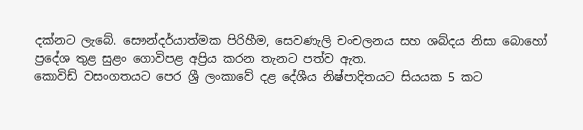දක්නට ලැබේ. සෞන්දර්යාත්මක පිරිහීම, සෙවණැලි චංචලනය සහ ශබ්දය නිසා බොහෝ ප්‍රදේශ තුළ සුළං ගොවිපළ අප්‍රිය කරන තැනට පත්ව ඇත.
කොවිඩ් වසංගතයට පෙර ශ්‍රී ලංකාවේ දළ දේශීය නිෂ්පාදිතයට සියයක 5 කට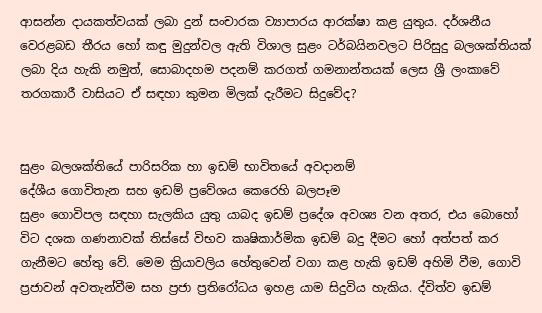ආසන්න දායකත්වයක් ලබා දුන් සංචාරක ව්‍යාපාරය ආරක්ෂා කළ යුතුය. දර්ශනීය වෙරළබඩ තීරය හෝ කඳු මුදුන්වල ඇති විශාල සුළං ටර්බයිනවලට පිරිසුදු බලශක්තියක් ලබා දිය හැකි නමුත්, සොබාදහම පදනම් කරගත් ගමනාන්තයක් ලෙස ශ්‍රී ලංකාවේ තරගකාරී වාසියට ඒ සඳහා කුමන මිලක් දැරීමට සිදුවේද?


සුළං බලශක්තියේ පාරිසරික හා ඉඩම් භාවිතයේ අවදානම්
දේශීය ගොවිතැන සහ ඉඩම් ප්‍රවේශය කෙරෙහි බලපෑම
සුළං ගොවිපල සඳහා සැලකිය යුතු යාබද ඉඩම් ප්‍රදේශ අවශ්‍ය වන අතර, එය බොහෝ විට දශක ගණනාවක් තිස්සේ විභව කෘෂිකාර්මික ඉඩම් බදු දීමට හෝ අත්පත් කර ගැනීමට හේතු වේ. මෙම ක්‍රියාවලිය හේතුවෙන් වගා කළ හැකි ඉඩම් අහිමි වීම, ගොවි ප්‍රජාවන් අවතැන්වීම සහ ප්‍රජා ප්‍රතිරෝධය ඉහළ යාම සිදුවිය හැකිය. ද්විත්ව ඉඩම්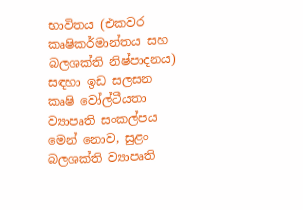භාවිතය (එකවර කෘෂිකර්මාන්තය සහ බලශක්ති නිෂ්පාදනය) සඳහා ඉඩ සලසන කෘෂි වෝල්ටීයතා ව්‍යාපෘති සංකල්පය මෙන් නොව, සුළං බලශක්ති ව්‍යාපෘති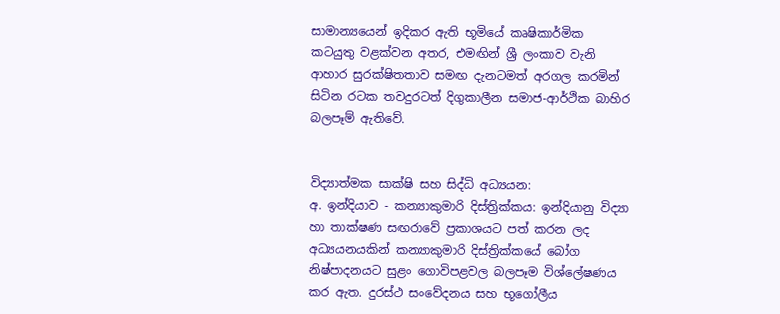සාමාන්‍යයෙන් ඉදිකර ඇති භූමියේ කෘෂිකාර්මික කටයුතු වළක්වන අතර, එමඟින් ශ්‍රී ලංකාව වැනි ආහාර සුරක්ෂිතතාව සමඟ දැනටමත් අරගල කරමින් සිටින රටක තවදුරටත් දිගුකාලීන සමාජ-ආර්ථික බාහිර බලපෑම් ඇතිවේ.


විද්‍යාත්මක සාක්ෂි සහ සිද්ධි අධ්‍යයන:
අ. ඉන්දියාව - කන්‍යාකුමාරි දිස්ත්‍රික්කය: ඉන්දියානු විද්‍යා හා තාක්ෂණ සඟරාවේ ප්‍රකාශයට පත් කරන ලද අධ්‍යයනයකින් කන්‍යාකුමාරි දිස්ත්‍රික්කයේ බෝග නිෂ්පාදනයට සුළං ගොවිපළවල බලපෑම විශ්ලේෂණය කර ඇත. දුරස්ථ සංවේදනය සහ භූගෝලීය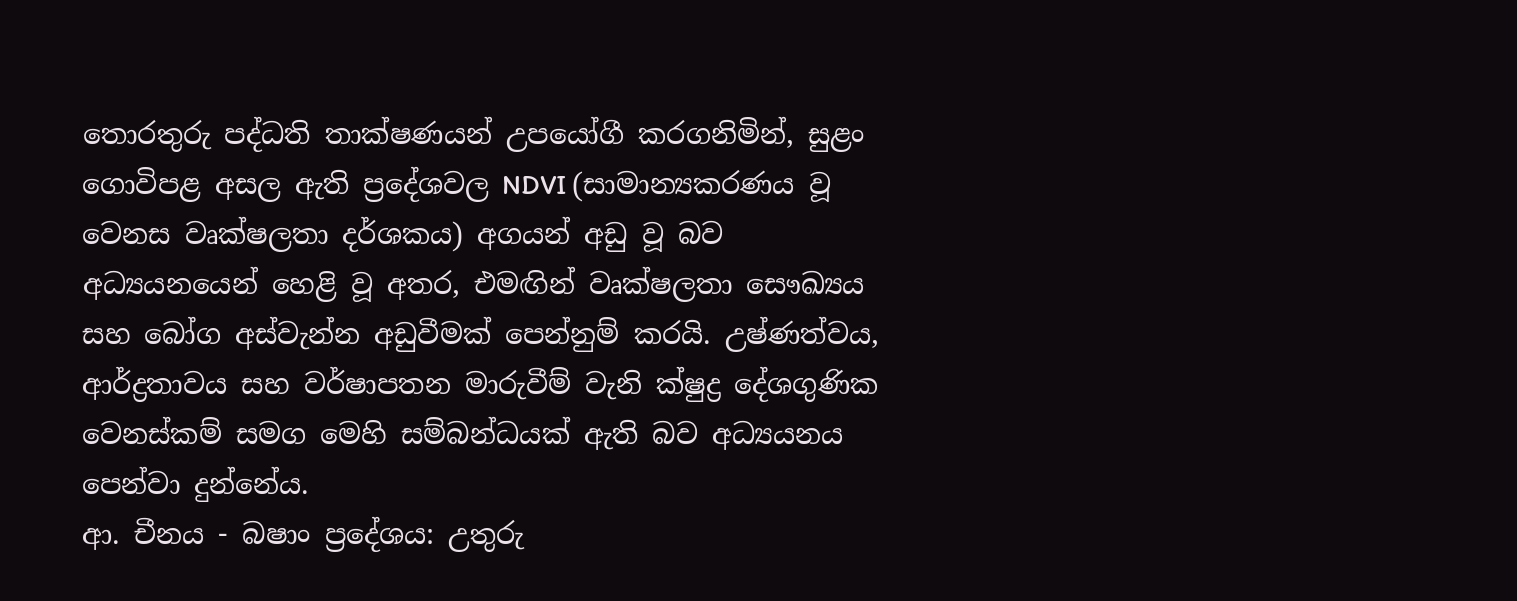තොරතුරු පද්ධති තාක්ෂණයන් උපයෝගී කරගනිමින්, සුළං ගොවිපළ අසල ඇති ප්‍රදේශවල NDVI (සාමාන්‍යකරණය වූ වෙනස වෘක්ෂලතා දර්ශකය) අගයන් අඩු වූ බව අධ්‍යයනයෙන් හෙළි වූ අතර, එමඟින් වෘක්ෂලතා සෞඛ්‍යය සහ බෝග අස්වැන්න අඩුවීමක් පෙන්නුම් කරයි. උෂ්ණත්වය, ආර්ද්‍රතාවය සහ වර්ෂාපතන මාරුවීම් වැනි ක්ෂුද්‍ර දේශගුණික වෙනස්කම් සමග මෙහි සම්බන්ධයක් ඇති බව අධ්‍යයනය පෙන්වා දුන්නේය.
ආ. චීනය - බෂාං ප්‍රදේශය: උතුරු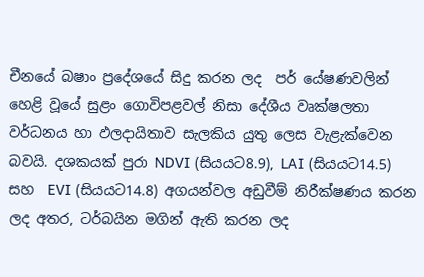චීනයේ බෂාං ප්‍රදේශයේ සිදු කරන ලද  පර් යේෂණවලින් හෙළි වූයේ සුළං ගොවිපළවල් නිසා දේශීය වෘක්ෂලතා වර්ධනය හා ඵලදායිතාව සැලකිය යුතු ලෙස වැළැක්වෙන බවයි. දශකයක් පුරා NDVI (සියයට8.9), LAI (සියයට14.5) සහ  EVI (සියයට14.8) අගයන්වල අඩුවීම් නිරීක්ෂණය කරන ලද අතර, ටර්බයින මගින් ඇති කරන ලද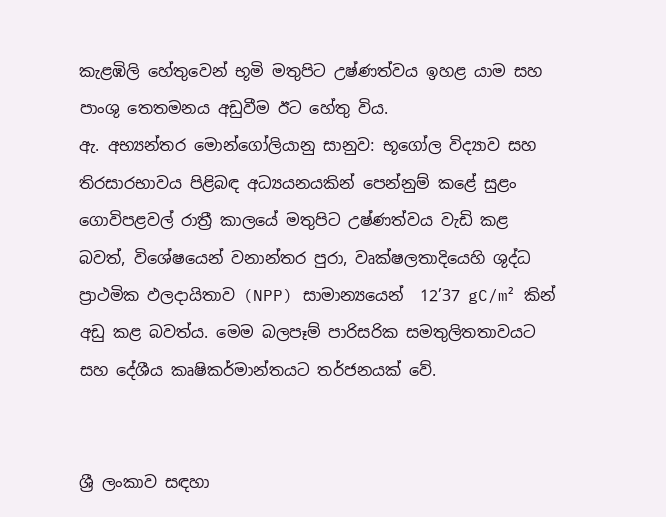කැළඹිලි හේතුවෙන් භූමි මතුපිට උෂ්ණත්වය ඉහළ යාම සහ පාංශු තෙතමනය අඩුවීම ඊට හේතු විය.
ඇ. අභ්‍යන්තර මොන්ගෝලියානු සානුව: භූගෝල විද්‍යාව සහ තිරසාරභාවය පිළිබඳ අධ්‍යයනයකින් පෙන්නුම් කළේ සුළං ගොවිපළවල් රාත්‍රී කාලයේ මතුපිට උෂ්ණත්වය වැඩි කළ බවත්, විශේෂයෙන් වනාන්තර පුරා, වෘක්ෂලතාදියෙහි ශුද්ධ ප්‍රාථමික ඵලදායිතාව (NPP) සාමාන්‍යයෙන්  12’37 gC/m² කින් අඩු කළ බවත්ය. මෙම බලපෑම් පාරිසරික සමතුලිතතාවයට සහ දේශීය කෘෂිකර්මාන්තයට තර්ජනයක් වේ.


ශ්‍රී ලංකාව සඳහා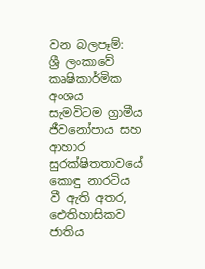වන බලපෑම්:
ශ්‍රී ලංකාවේ කෘෂිකාර්මික අංශය සැමවිටම ග්‍රාමීය ජීවනෝපාය සහ ආහාර සුරක්ෂිතතාවයේ කොඳු නාරටිය වී ඇති අතර, ඓතිහාසිකව ජාතිය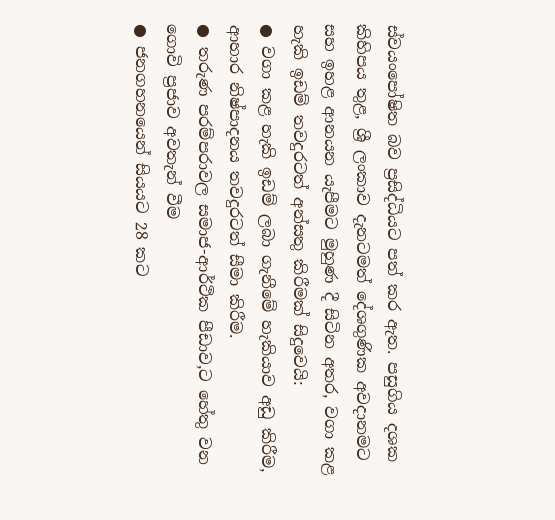ස්වයංපෝෂිත බව ප්‍රසිද්ධියට පත් කර ඇත. පසුගිය දශක කිහිපය තුළ, ශ්‍රී ලංකාව දැනටමත් දේශගුණික අවදානමට සහ ඉහළ ආනයන යැපීමට මුහුණ දී සිටින අතර, වගා කළ හැකි ඉඩම් තවදුරටත් අන්සතු කිරීමක් සිදුවෙයි:
● වගා කළ හැකි ඉඩම් ලබා ගැනීමේ හැකියාව අඩු කිරීම, ආහාර නිෂ්පාදනය තවදුරටත් සීමා කිරීම.
● තරුණ පරම්පරාවල සමාජ-ආර්ථික පීඩාව,ට හේතු වන ගොවි ප්‍රජාව අවතැන් වීම
● ජනගහනයෙන් සියයට 28 කට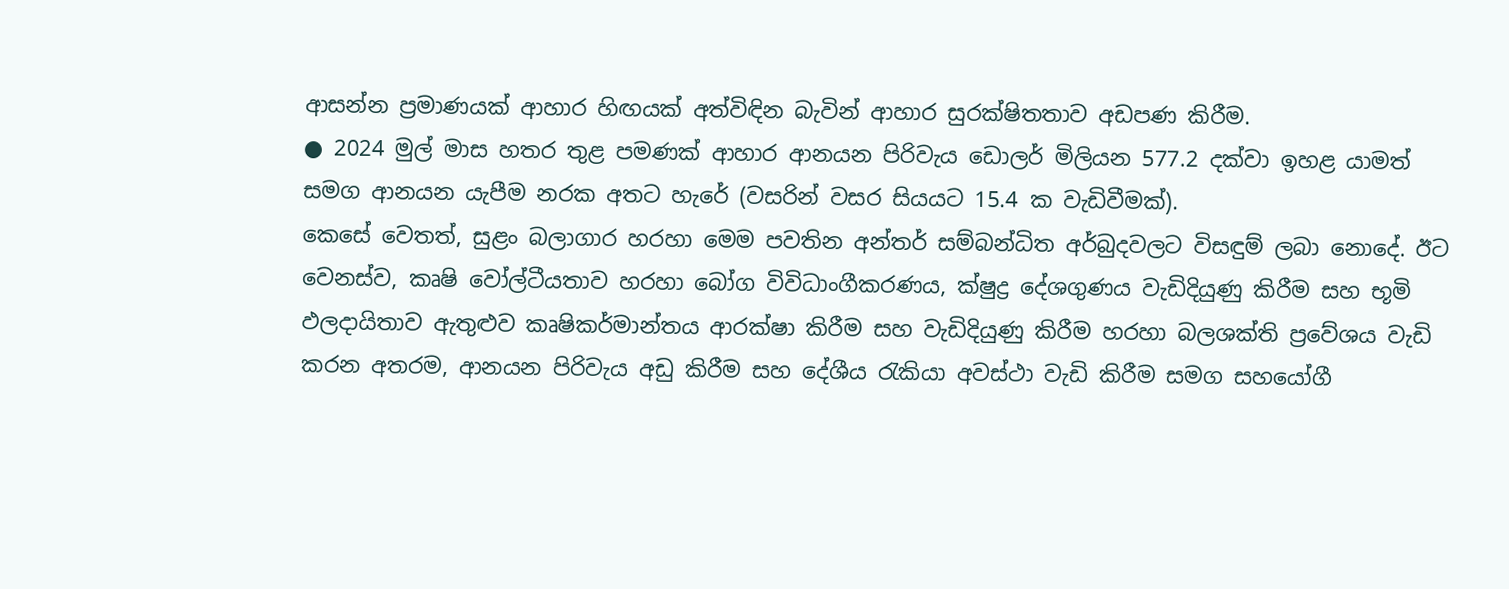ආසන්න ප්‍රමාණයක් ආහාර හිඟයක් අත්විඳින බැවින් ආහාර සුරක්ෂිතතාව අඩපණ කිරීම.
● 2024 මුල් මාස හතර තුළ පමණක් ආහාර ආනයන පිරිවැය ඩොලර් මිලියන 577.2 දක්වා ඉහළ යාමත් සමග ආනයන යැපීම නරක අතට හැරේ (වසරින් වසර සියයට 15.4 ක වැඩිවීමක්).
කෙසේ වෙතත්, සුළං බලාගාර හරහා මෙම පවතින අන්තර් සම්බන්ධිත අර්බුදවලට විසඳුම් ලබා නොදේ. ඊට වෙනස්ව, කෘෂි වෝල්ටීයතාව හරහා බෝග විවිධාංගීකරණය, ක්ෂුද්‍ර දේශගුණය වැඩිදියුණු කිරීම සහ භූමි ඵලදායිතාව ඇතුළුව කෘෂිකර්මාන්තය ආරක්ෂා කිරීම සහ වැඩිදියුණු කිරීම හරහා බලශක්ති ප්‍රවේශය වැඩි කරන අතරම, ආනයන පිරිවැය අඩු කිරීම සහ දේශීය රැකියා අවස්ථා වැඩි කිරීම සමග සහයෝගී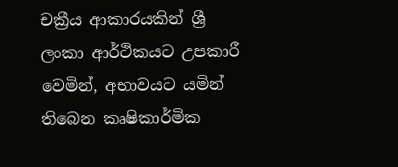චක්‍රීය ආකාරයකින් ශ්‍රී ලංකා ආර්ථිකයට උපකාරී වෙමින්, අභාවයට යමින් තිබෙන කෘෂිකාර්මික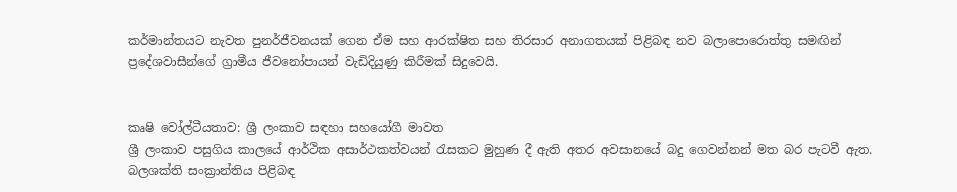කර්මාන්තයට නැවත පුනර්ජීවනයක් ගෙන ඒම සහ ආරක්ෂිත සහ තිරසාර අනාගතයක් පිළිබඳ නව බලාපොරොත්තු සමඟින් ප්‍රදේශවාසීන්ගේ ග්‍රාමීය ජීවනෝපායන් වැඩිදියුණු කිරීමක් සිදුවෙයි.


කෘෂි වෝල්ටීයතාව: ශ්‍රී ලංකාව සඳහා සහයෝගී මාවත
ශ්‍රී ලංකාව පසුගිය කාලයේ ආර්ථික අසාර්ථකත්වයන් රැසකට මුහුණ දී ඇති අතර අවසානයේ බදු ගෙවන්නන් මත බර පැටවී ඇත. බලශක්ති සංක්‍රාන්තිය පිළිබඳ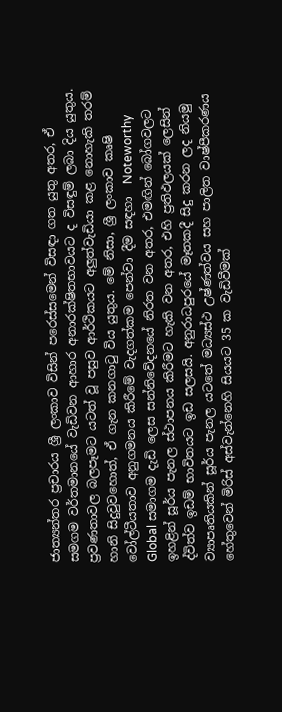ජාත්‍යන්තර ප්‍රචාරය ශ්‍රී ලංකාව විසින් පරෙස්සමෙන් විසඳා ගත යුතු අතර, ඒ සමගම වර්තමානයේ වැඩිවන ආහාර අනාරක්ෂිතභාවයට ද විසඳුම් ලබා දිය යුතුය. ප්‍රවණතාවල බලපෑමට යටත් වූ පසුව ආර්ථිකයට අලුත්වැඩියා කළ නොහැකි තරම් හානි සිදුවුවහොත්, ඒ ගැන කනගාටු විය යුතුය. මේ නිසා, ශ්‍රී ලංකාව කෘෂි වෝල්ටීයතාව අනුගමනය කිරීමේ වැදගත්කම පෙන්වා දීම සඳහා  Noteworthy Global සමාගම දැඩි ලෙස සන්නිවේදනයේ නිරත වන අතර, එමඟින් බෝගවලට ඉහළින් සූර්ය පැනල ස්ථාපනය කිරීමට හැකි වන අතර, එහි ප්‍රතිඵලයක් ලෙසින් ද්විත්ව ඉඩම් භාවිතයට ඉඩ සලසයි. අනුරාධපුරයේ මෑතකදී සිදු කරන ලද නියමු ව්‍යාපෘතියකින් සූර්ය පැනල යටතේ මධ්‍යස්ථ උෂ්ණත්වය සහ පාලිත වාෂ්පීකරණය හේතුවෙන් මිරිස් අස්වැන්නෙහි සියයට 35 ක වැඩිවීමක්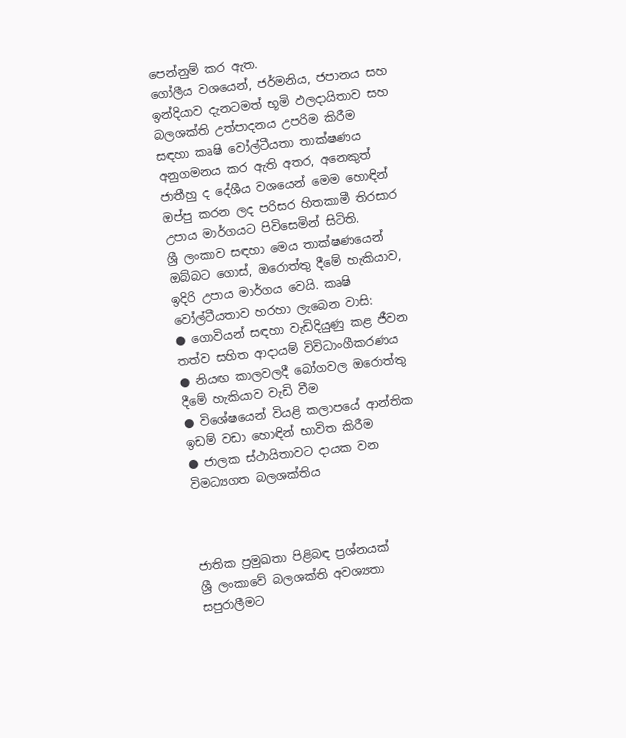පෙන්නුම් කර ඇත.
ගෝලීය වශයෙන්, ජර්මනිය, ජපානය සහ ඉන්දියාව දැනටමත් භූමි ඵලදායිතාව සහ බලශක්ති උත්පාදනය උපරිම කිරීම සඳහා කෘෂි වෝල්ටීයතා තාක්ෂණය අනුගමනය කර ඇති අතර, අනෙකුත් ජාතීහු ද දේශීය වශයෙන් මෙම හොඳින් ඔප්පු කරන ලද පරිසර හිතකාමී තිරසාර උපාය මාර්ගයට පිවිසෙමින් සිටිති.
ශ්‍රී ලංකාව සඳහා මෙය තාක්ෂණයෙන් ඔබ්බට ගොස්, ඔරොත්තු දීමේ හැකියාව, ඉදිරි උපාය මාර්ගය වෙයි. කෘෂි වෝල්ටීයතාව හරහා ලැබෙන වාසි:
● ගොවියන් සඳහා වැඩිදියුණු කළ ජීවන තත්ව සහිත ආදායම් විවිධාංගීකරණය
● නියඟ කාලවලදී බෝගවල ඔරොත්තු දීමේ හැකියාව වැඩි වීම
● විශේෂයෙන් වියළි කලාපයේ ආන්තික ඉඩම් වඩා හොඳින් භාවිත කිරීම
● ජාලක ස්ථායිතාවට දායක වන විමධ්‍යගත බලශක්තිය



ජාතික ප්‍රමුඛතා පිළිබඳ ප්‍රශ්නයක්
ශ්‍රී ලංකාවේ බලශක්ති අවශ්‍යතා සපුරාලීමට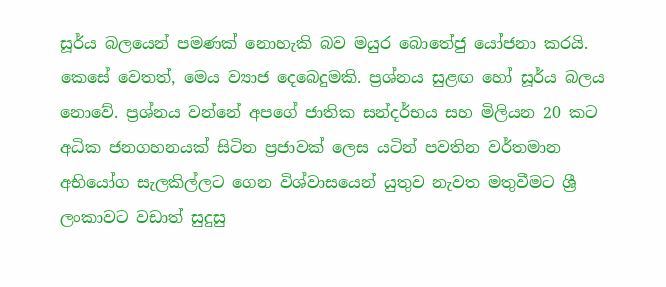සූර්ය බලයෙන් පමණක් නොහැකි බව මයුර බොතේජු යෝජනා කරයි. කෙසේ වෙතත්, මෙය ව්‍යාජ දෙබෙදුමකි. ප්‍රශ්නය සුළඟ හෝ සූර්ය බලය නොවේ. ප්‍රශ්නය වන්නේ අපගේ ජාතික සන්දර්භය සහ මිලියන 20 කට අධික ජනගහනයක් සිටින ප්‍රජාවක් ලෙස යටින් පවතින වර්තමාන අභියෝග සැලකිල්ලට ගෙන විශ්වාසයෙන් යුතුව නැවත මතුවීමට ශ්‍රී ලංකාවට වඩාත් සුදුසු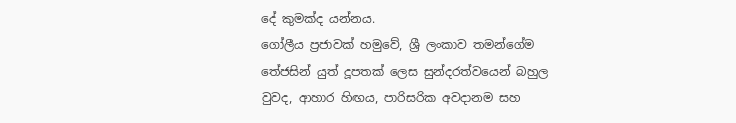දේ කුමක්ද යන්නය.
ගෝලීය ප්‍රජාවක් හමුවේ, ශ්‍රී ලංකාව තමන්ගේම තේජසින් යුත් දූපතක් ලෙස සුන්දරත්වයෙන් බහුල වුවද, ආහාර හිඟය, පාරිසරික අවදානම සහ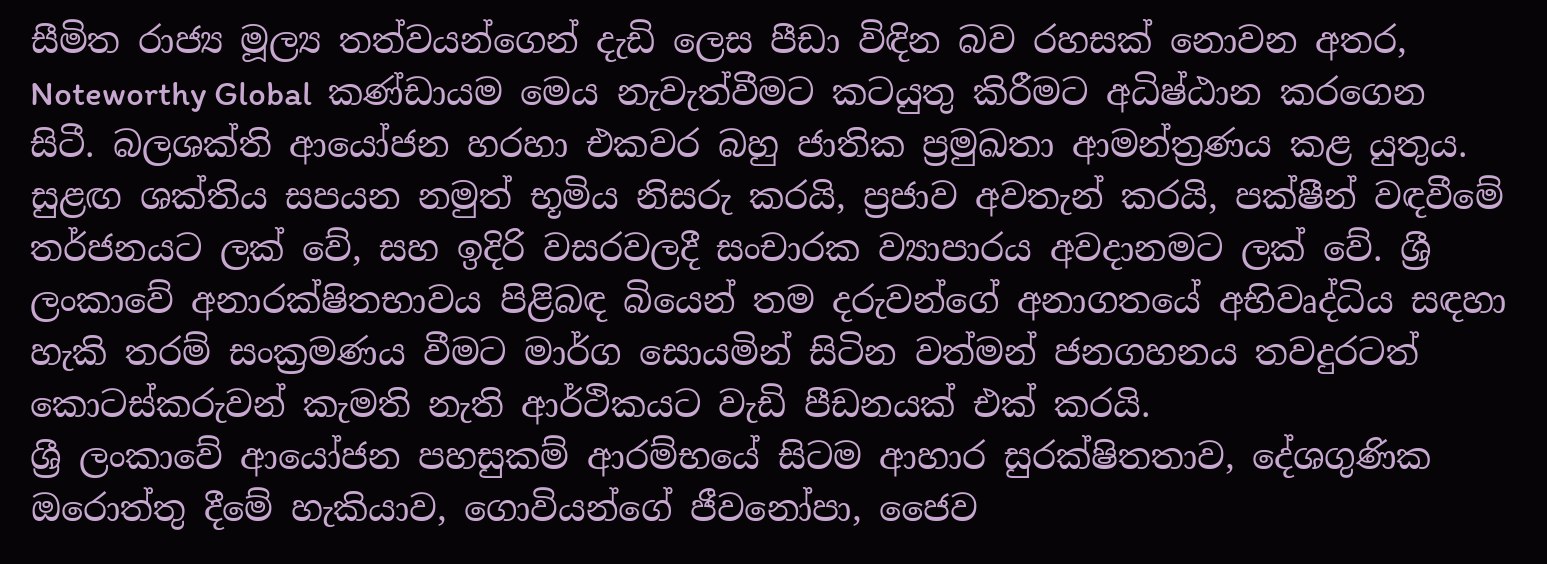සීමිත රාජ්‍ය මූල්‍ය තත්වයන්ගෙන් දැඩි ලෙස පීඩා විඳින බව රහසක් නොවන අතර, Noteworthy Global  කණ්ඩායම මෙය නැවැත්වීමට කටයුතු කිරීමට අධිෂ්ඨාන කරගෙන සිටී. බලශක්ති ආයෝජන හරහා එකවර බහු ජාතික ප්‍රමුඛතා ආමන්ත්‍රණය කළ යුතුය. සුළඟ ශක්තිය සපයන නමුත් භූමිය නිසරු කරයි, ප්‍රජාව අවතැන් කරයි, පක්ෂීන් වඳවීමේ තර්ජනයට ලක් වේ, සහ ඉදිරි වසරවලදී සංචාරක ව්‍යාපාරය අවදානමට ලක් වේ. ශ්‍රී ලංකාවේ අනාරක්ෂිතභාවය පිළිබඳ බියෙන් තම දරුවන්ගේ අනාගතයේ අභිවෘද්ධිය සඳහා හැකි තරම් සංක්‍රමණය වීමට මාර්ග සොයමින් සිටින වත්මන් ජනගහනය තවදුරටත් කොටස්කරුවන් කැමති නැති ආර්ථිකයට වැඩි පීඩනයක් එක් කරයි.
ශ්‍රී ලංකාවේ ආයෝජන පහසුකම් ආරම්භයේ සිටම ආහාර සුරක්ෂිතතාව, දේශගුණික ඔරොත්තු දීමේ හැකියාව, ගොවියන්ගේ ජීවනෝපා, ජෛව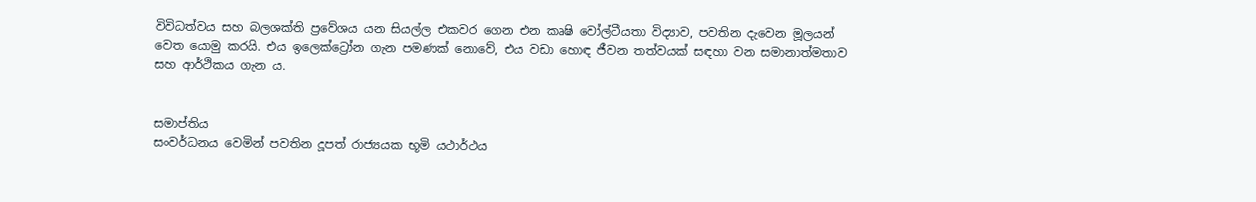විවිධත්වය සහ බලශක්ති ප්‍රවේශය යන සියල්ල එකවර ගෙන එන කෘෂි වෝල්ටීයතා විද්‍යාව, පවතින දැවෙන මූලයන් වෙත යොමු කරයි. එය ඉලෙක්ට්‍රෝන ගැන පමණක් නොවේ, එය වඩා හොඳ ජීවන තත්වයක් සඳහා වන සමානාත්මතාව සහ ආර්ථිකය ගැන ය.


සමාප්තිය
සංවර්ධනය වෙමින් පවතින දූපත් රාජ්‍යයක භූමි යථාර්ථය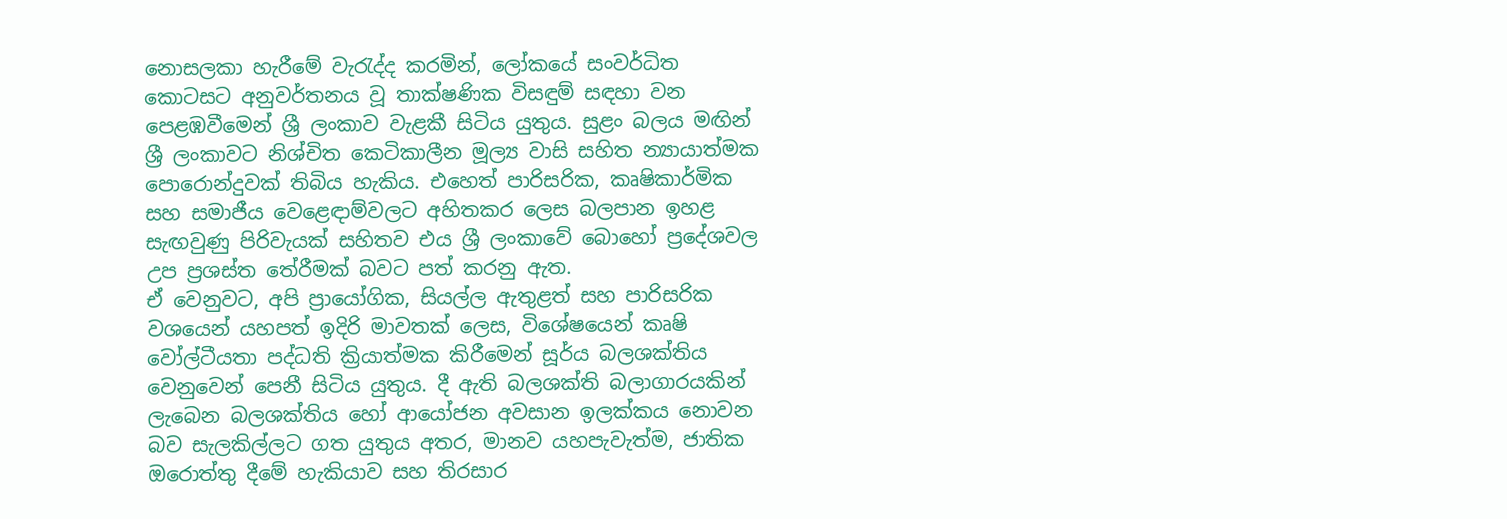නොසලකා හැරීමේ වැරැද්ද කරමින්, ලෝකයේ සංවර්ධිත කොටසට අනුවර්තනය වූ තාක්ෂණික විසඳුම් සඳහා වන පෙළඹවීමෙන් ශ්‍රී ලංකාව වැළකී සිටිය යුතුය. සුළං බලය මඟින් ශ්‍රී ලංකාවට නිශ්චිත කෙටිකාලීන මූල්‍ය වාසි සහිත න්‍යායාත්මක පොරොන්දුවක් තිබිය හැකිය. එහෙත් පාරිසරික, කෘෂිකාර්මික සහ සමාජීය වෙළෙඳාම්වලට අහිතකර ලෙස බලපාන ඉහළ සැඟවුණු පිරිවැයක් සහිතව එය ශ්‍රී ලංකාවේ බොහෝ ප්‍රදේශවල උප ප්‍රශස්ත තේරීමක් බවට පත් කරනු ඇත.
ඒ වෙනුවට, අපි ප්‍රායෝගික, සියල්ල ඇතුළත් සහ පාරිසරික වශයෙන් යහපත් ඉදිරි මාවතක් ලෙස, විශේෂයෙන් කෘෂි වෝල්ටීයතා පද්ධති ක්‍රියාත්මක කිරීමෙන් සූර්ය බලශක්තිය වෙනුවෙන් පෙනී සිටිය යුතුය. දී ඇති බලශක්ති බලාගාරයකින් ලැබෙන බලශක්තිය හෝ ආයෝජන අවසාන ඉලක්කය නොවන බව සැලකිල්ලට ගත යුතුය අතර, මානව යහපැවැත්ම, ජාතික ඔරොත්තු දීමේ හැකියාව සහ තිරසාර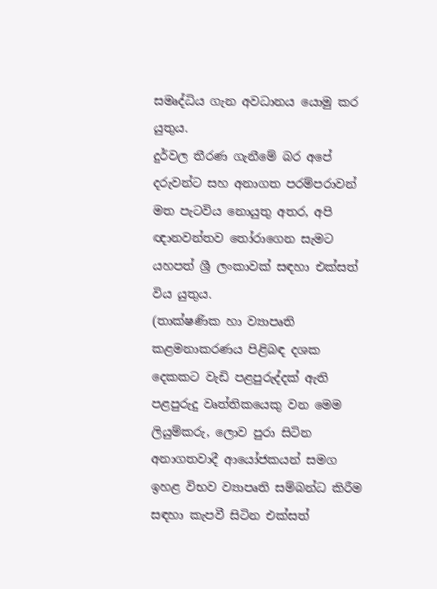සමෘද්ධිය ගැන අවධානය යොමු කර යුතුය.
දුර්වල තීරණ ගැනීමේ බර අපේ දරුවන්ට සහ අනාගත පරම්පරාවන් මත පැටවිය නොයුතු අතර, අපි ඥානවන්තව තෝරාගෙන සැමට යහපත් ශ්‍රී ලංකාවක් සඳහා එක්සත් විය යුතුය.
(තාක්ෂණික හා ව්‍යාපෘති කළමනාකරණය පිළිබඳ දශක දෙකකට වැඩි පළපුරුද්දක් ඇති පළපුරුදු වෘත්තිකයෙකු වන මෙම ලියුම්කරු, ලොව පුරා සිටින අනාගතවාදී ආයෝජකයන් සමග ඉහළ විභව ව්‍යාපෘති සම්බන්ධ කිරීම සඳහා කැපවී සිටින එක්සත්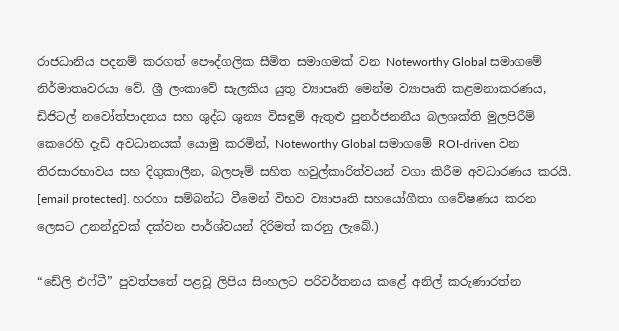රාජධානිය පදනම් කරගත් පෞද්ගලික සීමිත සමාගමක් වන Noteworthy Global සමාගමේ නිර්මාතෘවරයා වේ. ශ්‍රී ලංකාවේ සැලකිය යුතු ව්‍යාපෘති මෙන්ම ව්‍යාපෘති කළමනාකරණය, ඩිජිටල් නවෝත්පාදනය සහ ශුද්ධ ශුන්‍ය විසඳුම් ඇතුළු පුනර්ජනනීය බලශක්ති මුලපිරීම් කෙරෙහි දැඩි අවධානයක් යොමු කරමින්, Noteworthy Global සමාගමේ ROI-driven වන තිරසාරභාවය සහ දිගුකාලීන, බලපෑම් සහිත හවුල්කාරිත්වයන් වගා කිරීම අවධාරණය කරයි.  [email protected]. හරහා සම්බන්ධ වීමෙන් විභව ව්‍යාපෘති සහයෝගීතා ගවේෂණය කරන ලෙසට උනන්දුවක් දක්වන පාර්ශ්වයන් දිරිමත් කරනු ලැබේ.)

“ඩේලි එෆ්ටී” පුවත්පතේ පළවූ ලිපිය සිංහලට පරිවර්තනය කළේ අනිල් කරුණාරත්න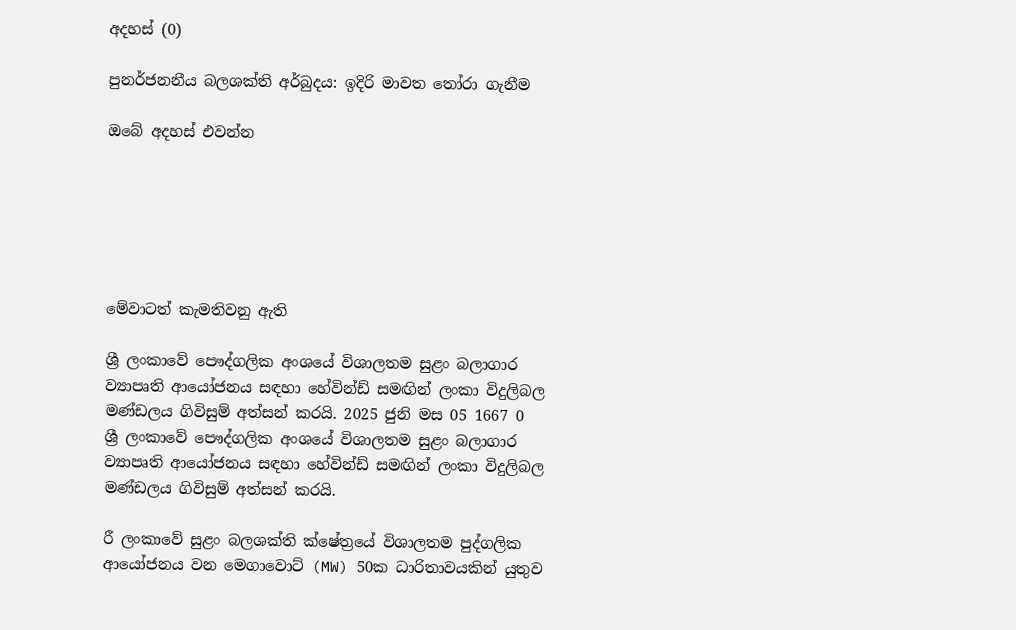අදහස් (0)

පුනර්ජනනීය බලශක්ති අර්බුදය: ඉදිරි මාවත තෝරා ගැනීම

ඔබේ අදහස් එවන්න






මේවාටත් කැමතිවනු ඇති

ශ්‍රී ලංකාවේ පෞද්ගලික අංශයේ විශාලතම සුළං බලාගාර ව්‍යාපෘති ආයෝජනය සඳහා හේවින්ඩ් සමඟින් ලංකා විදුලිබල මණ්ඩලය ගිවිසුම් අත්සන් කරයි. 2025 ජුනි මස 05 1667 0
ශ්‍රී ලංකාවේ පෞද්ගලික අංශයේ විශාලතම සුළං බලාගාර ව්‍යාපෘති ආයෝජනය සඳහා හේවින්ඩ් සමඟින් ලංකා විදුලිබල මණ්ඩලය ගිවිසුම් අත්සන් කරයි.

රී ලංකාවේ සුළං බලශක්ති ක්ෂේත්‍රයේ විශාලතම පුද්ගලික ආයෝජනය වන මෙගාවොට් (MW) 50ක ධාරිතාවයකින් යුතුව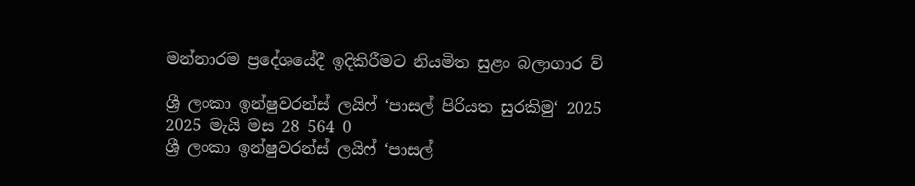මන්නාරම ප්‍රදේශයේදී ඉදිකිරීමට නියමිත සුළං බලාගාර ව්‍

ශ්‍රී ලංකා ඉන්ෂුවරන්ස් ලයිෆ් ‘පාසල් පිරියත සුරකිමු‘ 2025 2025 මැයි මස 28 564 0
ශ්‍රී ලංකා ඉන්ෂුවරන්ස් ලයිෆ් ‘පාසල්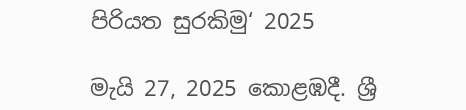පිරියත සුරකිමු‘ 2025

මැයි 27, 2025 කොළඹදී. ශ්‍රී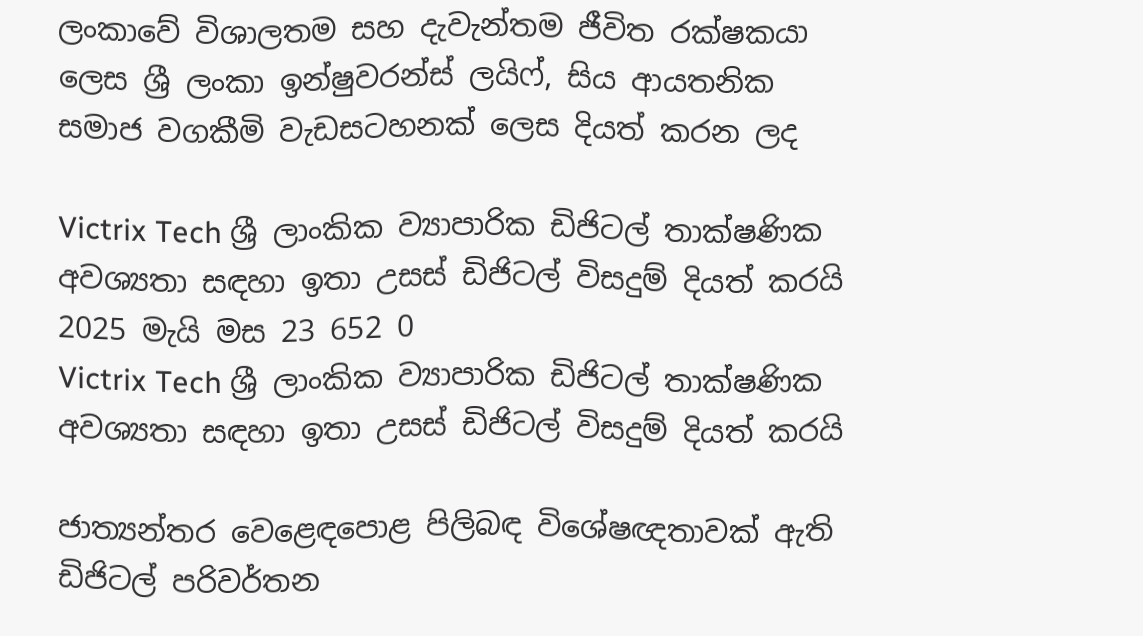ලංකාවේ විශාලතම සහ දැවැන්තම ජීවිත රක්ෂකයා ලෙස ශ්‍රී ලංකා ඉන්ෂුවරන්ස් ලයිෆ්, සිය ආයතනික සමාජ වගකීමි වැඩසටහනක් ලෙස දියත් කරන ලද

Victrix Tech ශ්‍රී ලාංකික ව්‍යාපාරික ඩිජිටල් තාක්ෂණික අවශ්‍යතා සඳහා ඉතා උසස් ඩිජිටල් විසදුම් දියත් කරයි 2025 මැයි මස 23 652 0
Victrix Tech ශ්‍රී ලාංකික ව්‍යාපාරික ඩිජිටල් තාක්ෂණික අවශ්‍යතා සඳහා ඉතා උසස් ඩිජිටල් විසදුම් දියත් කරයි

ජාත්‍යන්තර වෙළෙඳපොළ පිලිබඳ විශේෂඥතාවක් ඇති ඩිජිටල් පරිවර්තන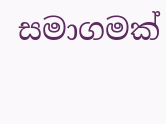සමාගමක්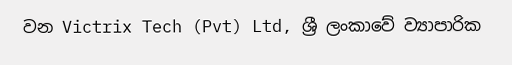වන Victrix Tech (Pvt) Ltd, ශ්‍රී ලංකාවේ ව්‍යාපාරික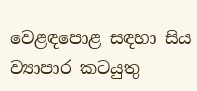වෙළඳපොළ සඳහා සිය ව්‍යාපාර කටයුතු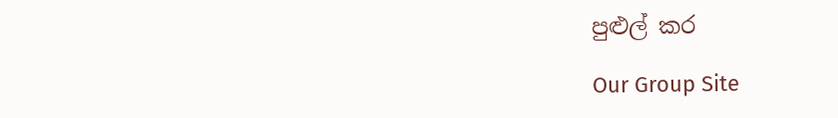පුළුල් කර

Our Group Site